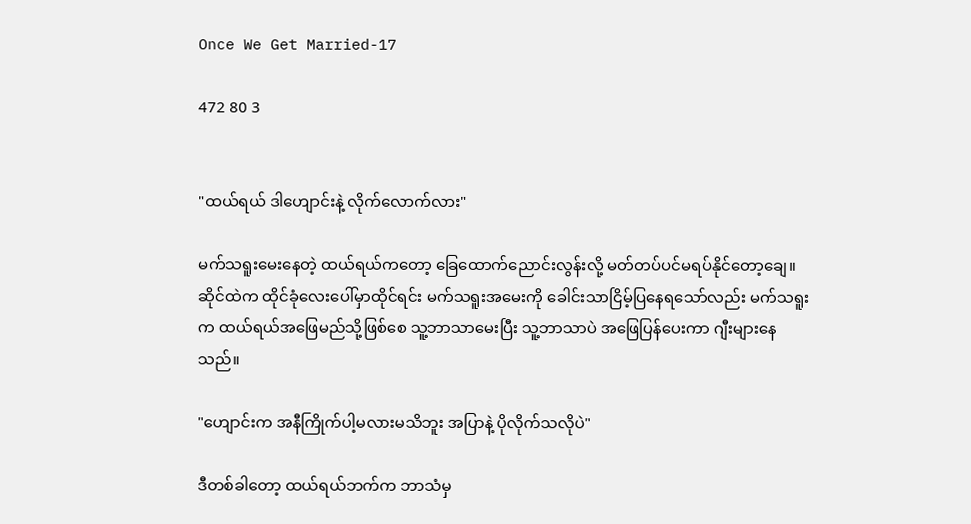Once We Get Married-17

472 80 3


"ထယ်ရယ် ဒါဟျောင်းနဲ့ လိုက်လောက်လား"

မက်သရူးမေးနေတဲ့ ထယ်ရယ်ကတော့ ခြေထောက်ညောင်းလွန်းလို့ မတ်တပ်ပင်မရပ်နိုင်တော့ချေ။ ဆိုင်ထဲက ထိုင်ခုံလေးပေါ်မှာထိုင်ရင်း မက်သရူးအမေးကို ခေါင်းသာငြိမ့်ပြနေရသော်လည်း မက်သရူးက ထယ်ရယ်အဖြေမည်သို့ဖြစ်စေ သူ့ဘာသာမေးပြီး သူ့ဘာသာပဲ အဖြေပြန်ပေးကာ ဂျီးများနေသည်။

"ဟျောင်းက အနီကြိုက်ပါ့မလားမသိဘူး အပြာနဲ့ ပိုလိုက်သလိုပဲ"

ဒီတစ်ခါတော့ ထယ်ရယ်ဘက်က ဘာသံမှ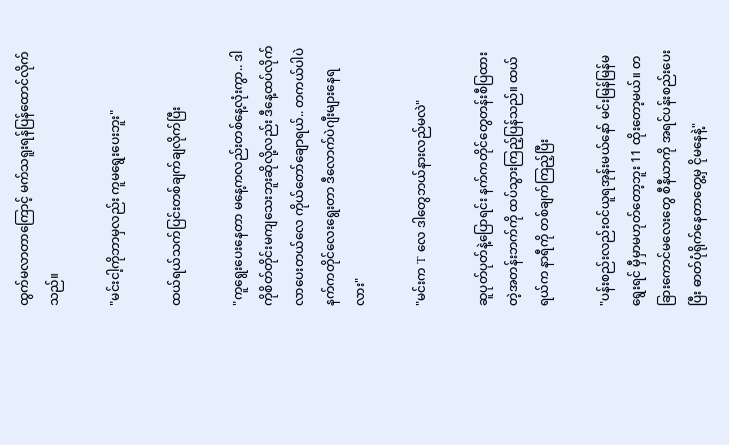ထွက်မလာတာကြောင့် မက်သရူးရန်ပြန်ထောင်လိုက်သည်။

"မင်းငါ့ကိုဘာမှလည်း ကူမရွေးပေးဘူး"

ထယ်ရယ်သက်ပြင်းတစ်ချက်ချလိုက်ပြီး

"ကူရွေးပေးနေတာ မနေ့ကလည်းတစ်နေ့လုံးကွာ.. ဒါကိုစိတ်တိုင်းမကျသေးဘူးဆိုလို့လည်း ဒီနေ့ထပ်လိုက်လာပေးတယ်လေ ကိုယ်တော်ချောရယ်.. တကယ်ပါပဲ နက်ကတိုင်လေးရွေးတာ ဒီလောက်ပဲဂျီးများနေရလား"

"မင်းက T လေ ဒါတွေဘယ်နားလည်မလဲ"

ဆူပုတ်ပုတ်နဲ့ပြောရင်း နက်ကတိုင်တွေတန်းစီပြထားတဲ့အတန်းဘက်ကို ထပ်သွားကြည့်ပြန်သည်။ ထယ်ရယ်က နာရီကို တစ်ချက်ကြည့်ပြီး

"ပန်းစည်းလည်းဝင်ယူရအုန်းမယ်နော် မင်းမြန်မြန်မရွေးရင် မှီမှာမဟုတ်တော့ဘူး 11 ထိုးတော့မယ်။ တခြားကောင်မလေးတွေ စီနီယာကို အရင်ပန်းစည်းပေးပြီး ဓာတ်ပုံရိုက်နေတာတွေ့မှ ငိုမနေနဲ့"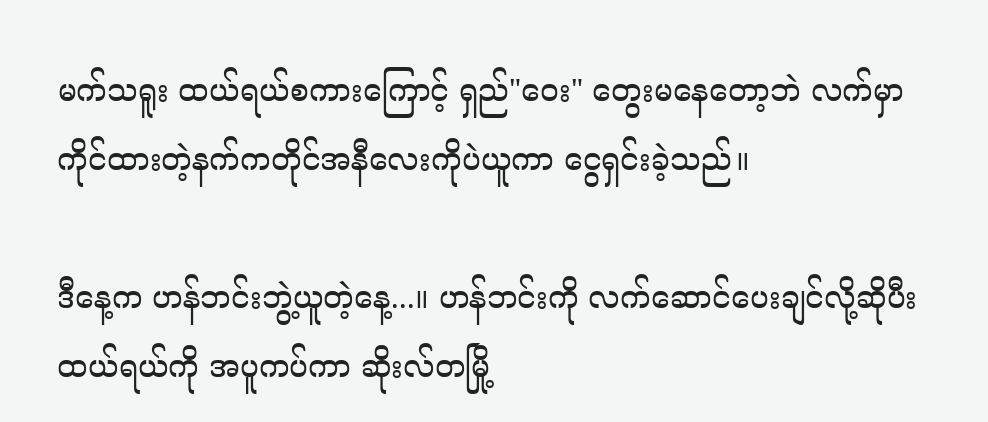မက်သရူး ထယ်ရယ်စကားကြောင့် ရှည်"ဝေး" တွေးမနေတော့ဘဲ လက်မှာကိုင်ထားတဲ့နက်ကတိုင်အနီလေးကိုပဲယူကာ ငွေရှင်းခဲ့သည်။

ဒီနေ့က ဟန်ဘင်းဘွဲ့ယူတဲ့နေ့...။ ဟန်ဘင်းကို လက်ဆောင်ပေးချင်လို့ဆိုပီး ထယ်ရယ်ကို အပူကပ်ကာ ဆိုးလ်တမြို့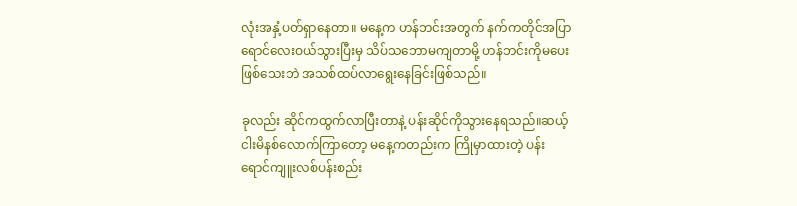လုံးအနှံ့ပတ်ရှာနေတာ။ မနေ့က ဟန်ဘင်းအတွက် နက်ကတိုင်အပြာရောင်လေးဝယ်သွားပြီးမှ သိပ်သဘောမကျတာမို့ ဟန်ဘင်းကိုမပေးဖြစ်သေးဘဲ အသစ်ထပ်လာရွေးနေခြင်းဖြစ်သည်။

ခုလည်း ဆိုင်ကထွက်လာပြီးတာနဲ့ ပန်းဆိုင်ကိုသွားနေရသည်။ဆယ့်ငါးမိနစ်လောက်ကြာတော့ မနေ့ကတည်းက ကြိုမှာထားတဲ့ ပန်းရောင်ကျူးလစ်ပန်းစည်း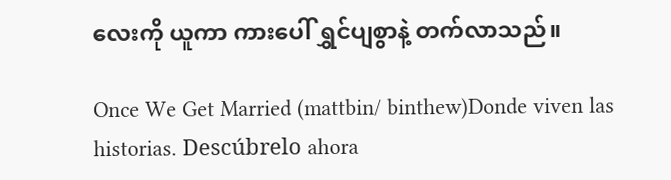လေးကို ယူကာ ကားပေါ် ရွှင်ပျစွာနဲ့ တက်လာသည်။

Once We Get Married (mattbin/ binthew)Donde viven las historias. Descúbrelo ahora